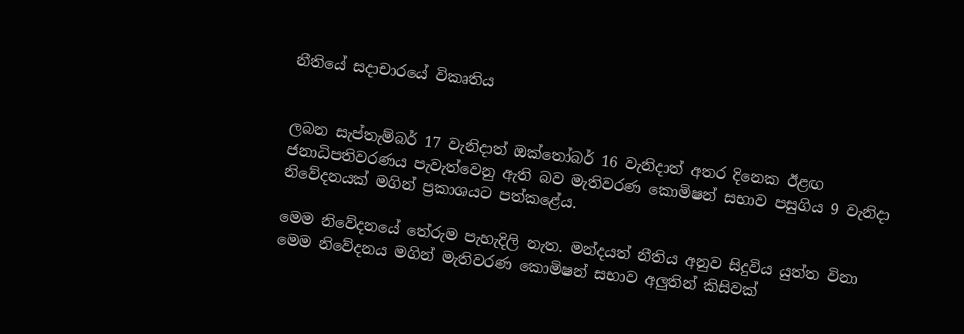නීතියේ සදාචාරයේ විකෘතිය


ලබන සැප්තැම්බර් 17 වැනිදාත් ඔක්තෝබර් 16 වැනිදාත් අතර දිනෙක ඊළඟ ජනාධිපතිවරණය පැවැත්වෙනු ඇති බව මැතිවරණ කොමිෂන් සභාව පසුගිය 9 වැනිදා නිවේදනයක් මගින් ප්‍රකාශයට පත්කළේය.

මෙම නිවේදනයේ තේරුම පැහැදිලි නැත. මන්දයත් නීතිය අනුව සිදුවිය යුත්ත විනා මෙම නිවේදනය මගින් මැතිවරණ කොමිෂන් සභාව අලුතින් කිසිවක්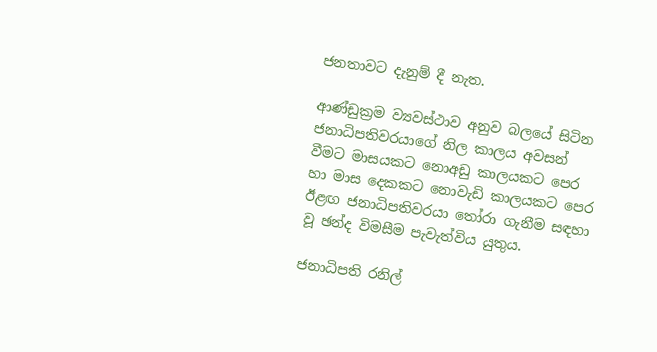ජනතාවට දැනුම් දී නැත.

ආණ්ඩුක්‍රම ව්‍යවස්ථාව අනුව බලයේ සිටින ජනාධිපතිවරයාගේ නිල කාලය අවසන් වීමට මාසයකට නොඅඩු කාලයකට පෙර හා මාස දෙකකට නොවැඩි කාලයකට පෙර ඊළඟ ජනාධිපතිවරයා තෝරා ගැනීම සඳහා වූ ඡන්ද විමසීම පැවැත්විය යුතුය.

ජනාධිපති රනිල්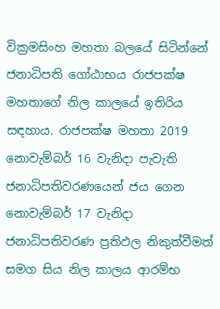වික්‍රමසිංහ මහතා බලයේ සිටින්නේ ජනාධිපති ගෝඨාභය රාජපක්ෂ මහතාගේ නිල කාලයේ ඉතිරිය සඳහාය. රාජපක්ෂ මහතා 2019 නොවැම්බර් 16 වැනිදා පැවැති ජනාධිපතිවරණයෙන් ජය ගෙන  නොවැම්බර් 17 වැනිදා ජනාධිපතිවරණ ප්‍රතිඵල නිකුත්වීමත් සමග සිය නිල කාලය ආරම්භ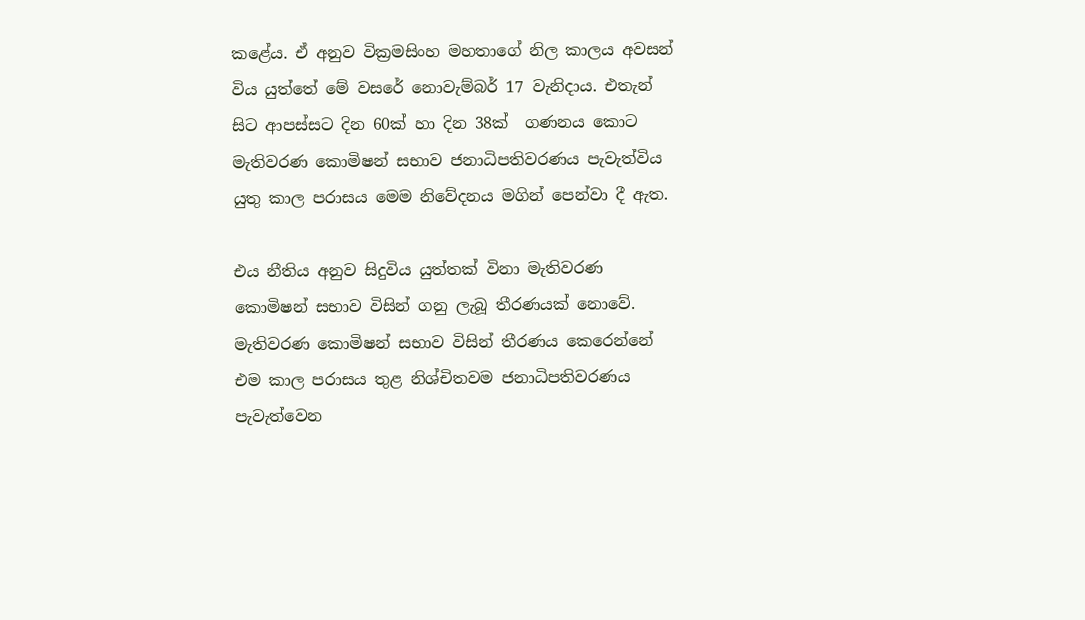කළේය. ඒ අනුව වික්‍රමසිංහ මහතාගේ නිල කාලය අවසන් විය යුත්තේ මේ වසරේ නොවැම්බර් 17 වැනිදාය. එතැන් සිට ආපස්සට දින 60ක් හා දින 38ක්  ගණනය කොට මැතිවරණ කොමිෂන් සභාව ජනාධිපතිවරණය පැවැත්විය යුතු කාල පරාසය මෙම නිවේදනය මගින් පෙන්වා දී ඇත.

එය නීතිය අනුව සිදුවිය යුත්තක් විනා මැතිවරණ කොමිෂන් සභාව විසින් ගනු ලැබූ තීරණයක් නොවේ. මැතිවරණ කොමිෂන් සභාව විසින් තීරණය කෙරෙන්නේ එම කාල පරාසය තුළ නිශ්චිතවම ජනාධිපතිවරණය පැවැත්වෙන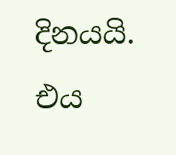දිනයයි. එය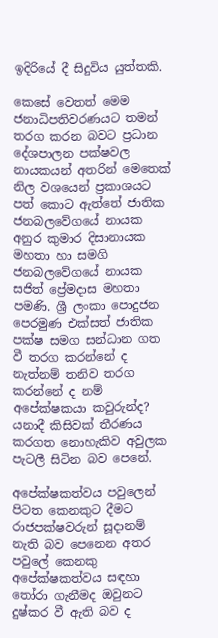ඉදිරියේ දී සිදුවිය යුත්තකි.

කෙසේ වෙතත් මෙම ජනාධිපතිවරණයට තමන් තරග කරන බවට ප්‍රධාන දේශපාලන පක්ෂවල නායකයන් අතරින් මෙතෙක් නිල වශයෙන් ප්‍රකාශයට පත් කොට ඇත්තේ ජාතික ජනබලවේගයේ නායක අනුර කුමාර දිසානායක මහතා හා සමගි ජනබලවේගයේ නායක සජිත් ප්‍රේමදාස මහතා පමණි. ශ්‍රී ලංකා පොදුජන පෙරමුණ එක්සත් ජාතික පක්ෂ සමග සන්ධාන ගත වී තරග කරන්නේ ද නැත්නම් තනිව තරග කරන්නේ ද නම් අපේක්ෂකයා කවුරුන්ද? යනාදී කිසිවක් තීරණය කරගත නොහැකිව අවුලක පැටලී සිටින බව පෙනේ.

අපේක්ෂකත්වය පවුලෙන් පිටත කෙනකුට දීමට රාජපක්ෂවරුන් සූදානම් නැති බව පෙනෙන අතර පවුලේ කෙනකු අපේක්ෂකත්වය සඳහා තෝරා ගැනීමද ඔවුනට දුෂ්කර වී ඇති බව ද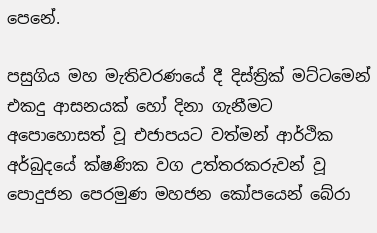පෙනේ.

පසුගිය මහ මැතිවරණයේ දී දිස්ත්‍රික් මට්ටමෙන් එකදු ආසනයක් හෝ දිනා ගැනීමට අපොහොසත් වූ එජාපයට වත්මන් ආර්ථික අර්බුදයේ ක්ෂණික වග උත්තරකරුවන් වූ පොදුජන පෙරමුණ මහජන කෝපයෙන් බේරා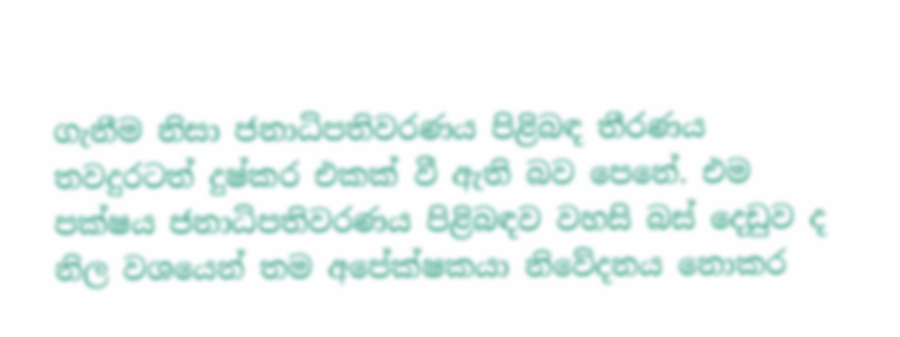ගැනීම නිසා ජනාධිපතිවරණය පිළිබඳ තීරණය තවදුරටත් දුෂ්කර එකක් වී ඇති බව පෙනේ. එම පක්ෂය ජනාධිපතිවරණය පිළිබඳව වහසි බස් දෙඩුව ද නිල වශයෙන් තම අපේක්ෂකයා නිවේදනය නොකර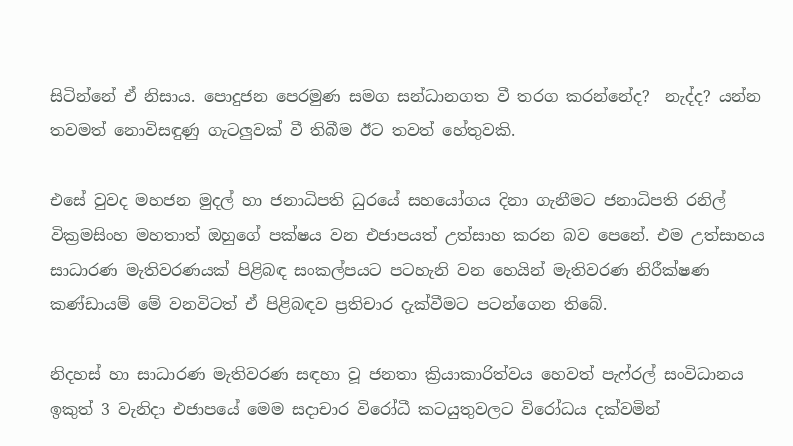සිටින්නේ ඒ නිසාය. පොදුජන පෙරමුණ සමග සන්ධානගත වී තරග කරන්නේද?  නැද්ද? යන්න තවමත් නොවිසඳුණු ගැටලුවක් වී තිබීම ඊට තවත් හේතුවකි.

එසේ වුවද මහජන මුදල් හා ජනාධිපති ධුරයේ සහයෝගය දිනා ගැනීමට ජනාධිපති රනිල් වික්‍රමසිංහ මහතාත් ඔහුගේ පක්ෂය වන එජාපයත් උත්සාහ කරන බව පෙනේ. එම උත්සාහය සාධාරණ මැතිවරණයක් පිළිබඳ සංකල්පයට පටහැනි වන හෙයින් මැතිවරණ නිරීක්ෂණ කණ්ඩායම් මේ වනවිටත් ඒ පිළිබඳව ප්‍රතිචාර දැක්වීමට පටන්ගෙන තිබේ.

නිදහස් හා සාධාරණ මැතිවරණ සඳහා වූ ජනතා ක්‍රියාකාරිත්වය හෙවත් පැෆ්රල් සංවිධානය ඉකුත් 3 වැනිදා එජාපයේ මෙම සදාචාර විරෝධී කටයුතුවලට විරෝධය දක්වමින්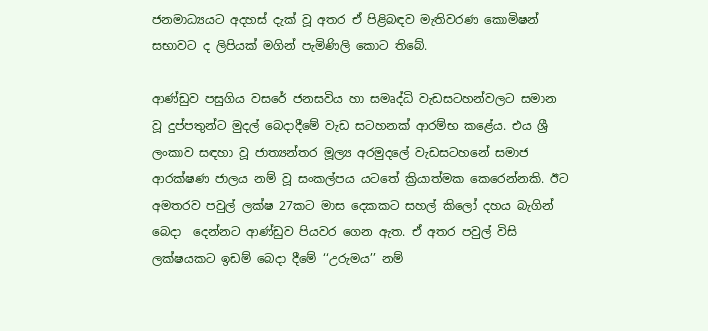ජනමාධ්‍යයට අදහස් දැක් වූ අතර ඒ පිළිබඳව මැතිවරණ කොමිෂන් සභාවට ද ලිපියක් මගින් පැමිණිලි කොට තිබේ.

ආණ්ඩුව පසුගිය වසරේ ජනසවිය හා සමෘද්ධි වැඩසටහන්වලට සමාන වූ දුප්පතුන්ට මුදල් බෙදාදීමේ වැඩ සටහනක් ආරම්භ කළේය. එය ශ්‍රී ලංකාව සඳහා වූ ජාත්‍යන්තර මූල්‍ය අරමුදලේ වැඩසටහනේ සමාජ ආරක්ෂණ ජාලය නම් වූ සංකල්පය යටතේ ක්‍රියාත්මක කෙරෙන්නකි. ඊට අමතරව පවුල් ලක්ෂ 27කට මාස දෙකකට සහල් කිලෝ දහය බැගින් බෙදා  දෙන්නට ආණ්ඩුව පියවර ගෙන ඇත. ඒ අතර පවුල් විසි ලක්ෂයකට ඉඩම් බෙදා දීමේ ‘‘උරුමය’’ නම්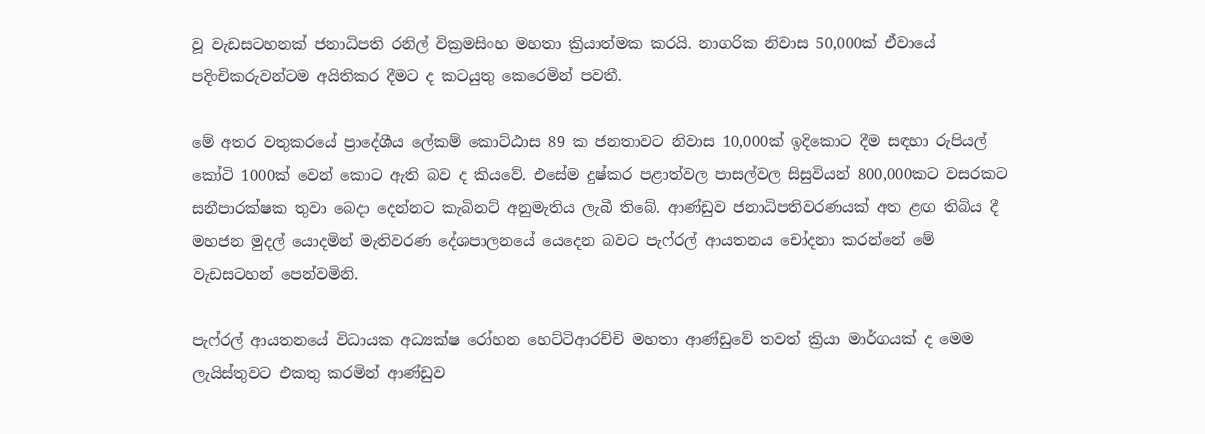වූ වැඩසටහනක් ජනාධිපති රනිල් වික්‍රමසිංහ මහතා ක්‍රියාත්මක කරයි. නාගරික නිවාස 50,000ක් ඒවායේ පදිංචිකරුවන්ටම අයිතිකර දීමට ද කටයුතු කෙරෙමින් පවතී.

මේ අතර වතුකරයේ ප්‍රාදේශීය ලේකම් කොට්ඨාස 89 ක ජනතාවට නිවාස 10,000ක් ඉදිකොට දීම සඳහා රුපියල් කෝටි 1000ක් වෙන් කොට ඇති බව ද කියවේ. එසේම දුෂ්කර පළාත්වල පාසල්වල සිසුවියන් 800,000කට වසරකට සනීපාරක්ෂක තුවා බෙදා දෙන්නට කැබිනට් අනුමැතිය ලැබී තිබේ. ආණ්ඩුව ජනාධිපතිවරණයක් අත ළඟ තිබිය දී මහජන මුදල් යොදමින් මැතිවරණ දේශපාලනයේ යෙදෙන බවට පැෆ්රල් ආයතනය චෝදනා කරන්නේ මේ වැඩසටහන් පෙන්වමිනි.

පැෆ්රල් ආයතනයේ විධායක අධ්‍යක්ෂ රෝහන හෙට්ටිආරච්චි මහතා ආණ්ඩුවේ තවත් ක්‍රියා මාර්ගයක් ද මෙම ලැයිස්තුවට එකතු කරමින් ආණ්ඩුව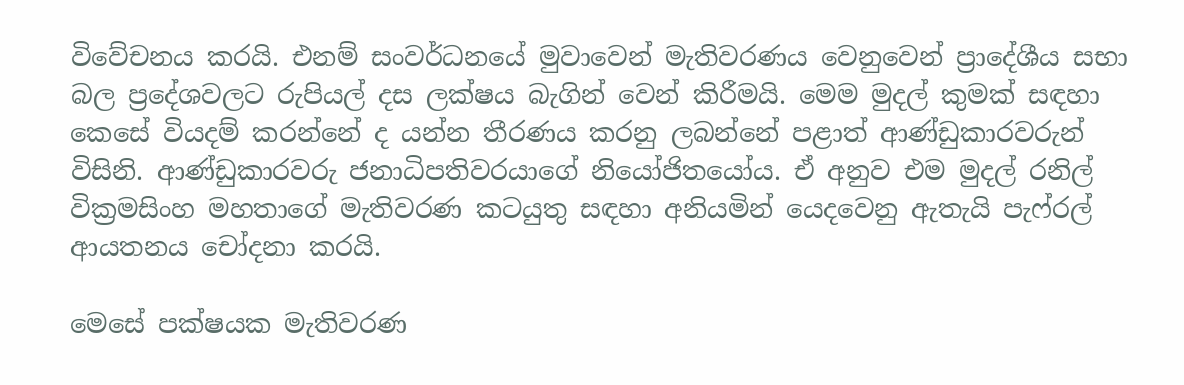විවේචනය කරයි. එනම් සංවර්ධනයේ මුවාවෙන් මැතිවරණය වෙනුවෙන් ප්‍රාදේශීය සභා බල ප්‍රදේශවලට රුපියල් දස ලක්ෂය බැගින් වෙන් කිරීමයි. මෙම මුදල් කුමක් සඳහා කෙසේ වියදම් කරන්නේ ද යන්න තීරණය කරනු ලබන්නේ පළාත් ආණ්ඩුකාරවරුන් විසිනි. ආණ්ඩුකාරවරු ජනාධිපතිවරයාගේ නියෝජිතයෝය. ඒ අනුව එම මුදල් රනිල් වික්‍රමසිංහ මහතාගේ මැතිවරණ කටයුතු සඳහා අනියමින් යෙදවෙනු ඇතැයි පැෆ්රල් ආයතනය චෝදනා කරයි.

මෙසේ පක්ෂයක මැතිවරණ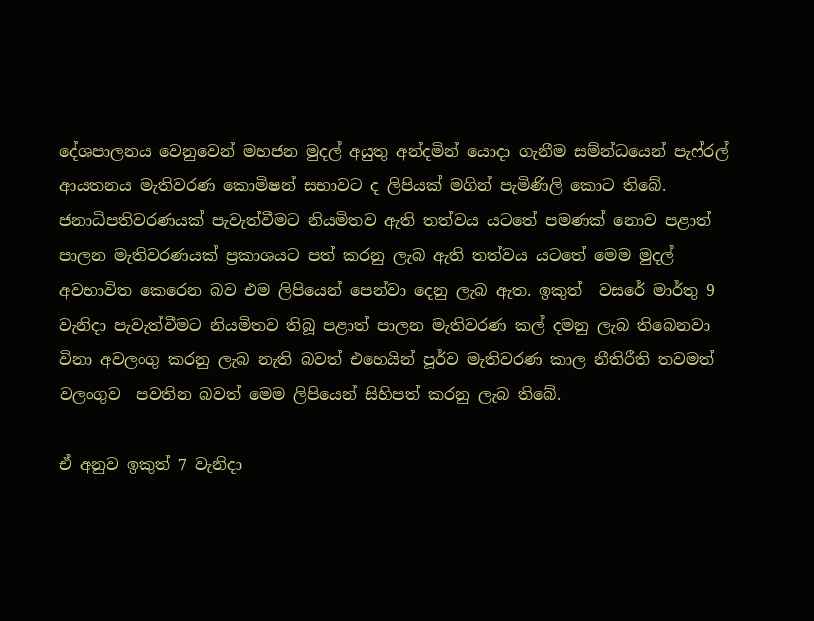දේශපාලනය වෙනුවෙන් මහජන මුදල් අයුතු අන්දමින් යොදා ගැනීම සම්න්ධයෙන් පැෆ්රල් ආයතනය මැතිවරණ කොමිෂන් සභාවට ද ලිපියක් මගින් පැමිණිලි කොට තිබේ. ජනාධිපතිවරණයක් පැවැත්වීමට නියමිතව ඇති තත්වය යටතේ පමණක් නොව පළාත් පාලන මැතිවරණයක් ප්‍රකාශයට පත් කරනු ලැබ ඇති තත්වය යටතේ මෙම මුදල් අවභාවිත කෙරෙන බව එම ලිපියෙන් පෙන්වා දෙනු ලැබ ඇත. ඉකුත්  වසරේ මාර්තු 9 වැනිදා පැවැත්වීමට නියමිතව තිබූ පළාත් පාලන මැතිවරණ කල් දමනු ලැබ තිබෙනවා විනා අවලංගු කරනු ලැබ නැති බවත් එහෙයින් පූර්ව මැතිවරණ කාල නීතිරීති තවමත් වලංගුව  පවතින බවත් මෙම ලිපියෙන් සිහිපත් කරනු ලැබ තිබේ.

ඒ අනුව ඉකුත් 7 වැනිදා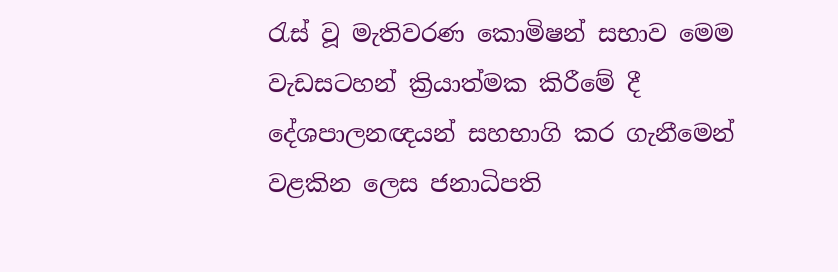රැස් වූ මැතිවරණ කොමිෂන් සභාව මෙම වැඩසටහන් ක්‍රියාත්මක කිරීමේ දී දේශපාලනඥයන් සහභාගි කර ගැනීමෙන් වළකින ලෙස ජනාධිපති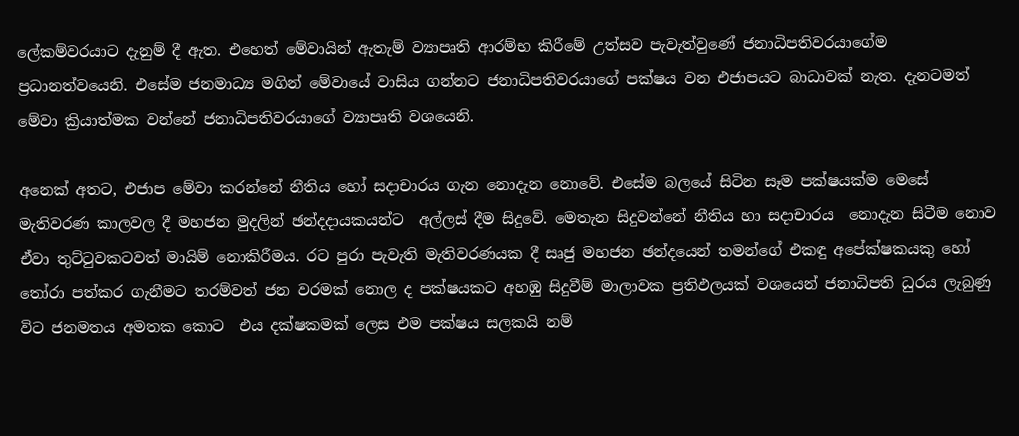ලේකම්වරයාට දැනුම් දී ඇත. එහෙත් මේවායින් ඇතැම් ව්‍යාපෘති ආරම්භ කිරීමේ උත්සව පැවැත්වුණේ ජනාධිපතිවරයාගේම ප්‍රධානත්වයෙනි. එසේම ජනමාධ්‍ය මගින් මේවායේ වාසිය ගන්නට ජනාධිපතිවරයාගේ පක්ෂය වන එජාපයට බාධාවක් නැත. දැනටමත් මේවා ක්‍රියාත්මක වන්නේ ජනාධිපතිවරයාගේ ව්‍යාපෘති වශයෙනි.

අනෙක් අතට, එජාප මේවා කරන්නේ නීතිය හෝ සදාචාරය ගැන නොදැන නොවේ. එසේම බලයේ සිටින සෑම පක්ෂයක්ම මෙසේ මැතිවරණ කාලවල දී මහජන මුදලින් ඡන්දදායකයන්ට  අල්ලස් දීම සිදුවේ. මෙතැන සිදුවන්නේ නීතිය හා සදාචාරය  නොදැන සිටීම නොව ඒවා තුට්ටුවකටවත් මායිම් නොකිරීමය. රට පුරා පැවැති මැතිවරණයක දී සෘජු මහජන ඡන්දයෙන් තමන්ගේ එකඳු අපේක්ෂකයකු හෝ තෝරා පත්කර ගැනීමට තරම්වත් ජන වරමක් නොල ද පක්ෂයකට අහඹු සිදුවීම් මාලාවක ප්‍රතිඵලයක් වශයෙන් ජනාධිපති ධුරය ලැබුණු විට ජනමතය අමතක කොට  එය දක්ෂකමක් ලෙස එම පක්ෂය සලකයි නම්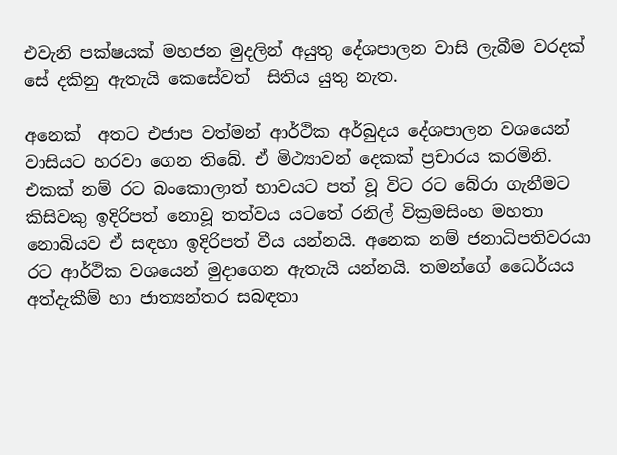එවැනි පක්ෂයක් මහජන මුදලින් අයුතු දේශපාලන වාසි ලැබීම වරදක් සේ දකිනු ඇතැයි කෙසේවත්  සිතිය යුතු නැත.

අනෙක්  අතට එජාප වත්මන් ආර්ථික අර්බුදය දේශපාලන වශයෙන් වාසියට හරවා ගෙන තිබේ. ඒ මිථ්‍යාවන් දෙකක් ප්‍රචාරය කරමිනි. එකක් නම් රට බංකොලාත් භාවයට පත් වූ විට රට බේරා ගැනීමට කිසිවකු ඉදිරිපත් නොවූ තත්වය යටතේ රනිල් වික්‍රමසිංහ මහතා නොබියව ඒ සඳහා ඉදිරිපත් වීය යන්නයි. අනෙක නම් ජනාධිපතිවරයා රට ආර්ථික වශයෙන් මුදාගෙන ඇතැයි යන්නයි. තමන්ගේ ධෛර්යය අත්දැකීම් හා ජාත්‍යන්තර සබඳතා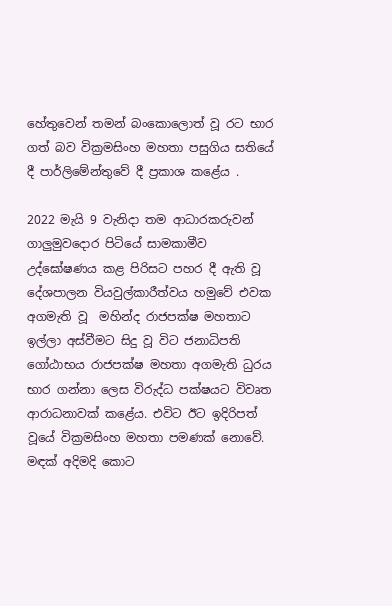හේතුවෙන් තමන් බංකොලොත් වූ රට භාර ගත් බව වික්‍රමසිංහ මහතා පසුගිය සතියේ දී පාර්ලිමේන්තුවේ දී ප්‍රකාශ කළේය .

2022 මැයි 9 වැනිදා තම ආධාරකරුවන් ගාලුමුවදොර පිටියේ සාමකාමීව උද්ඝෝෂණය කළ පිරිසට පහර දී ඇති වූ දේශපාලන වියවුල්කාරීත්වය හමුවේ එවක අගමැති වූ  මහින්ද රාජපක්ෂ මහතාට ඉල්ලා අස්වීමට සිදු වූ විට ජනාධිපති ගෝඨාභය රාජපක්ෂ මහතා අගමැති ධුරය භාර ගන්නා ලෙස විරුද්ධ පක්ෂයට විවෘත ආරාධනාවක් කළේය. එවිට ඊට ඉදිරිපත් වූයේ වික්‍රමසිංහ මහතා පමණක් නොවේ. මඳක් අදිමදි කොට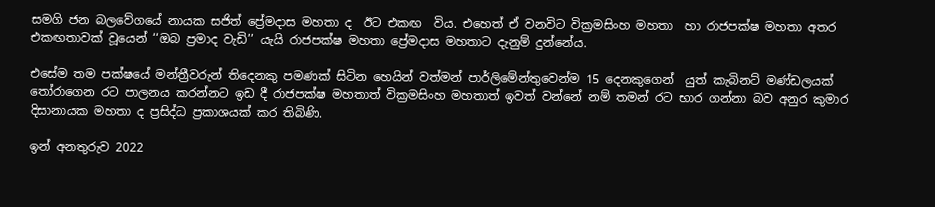සමගි ජන බලවේගයේ නායක සජිත් ප්‍රේමදාස මහතා ද  ඊට එකඟ  විය. එහෙත් ඒ වනවිට වික්‍රමසිංහ මහතා  හා රාජපක්ෂ මහතා අතර එකඟතාවක් වූයෙන් ‘‘ඔබ ප්‍රමාද වැඩි’’ යැයි රාජපක්ෂ මහතා ප්‍රේමදාස මහතාට දැනුම් දුන්නේය.

එසේම තම පක්ෂයේ මන්ත්‍රීවරුන් තිදෙනකු පමණක් සිටින හෙයින් වත්මන් පාර්ලිමේන්තුවෙන්ම 15 දෙනකුගෙන්  යුත් කැබිනට් මණ්ඩලයක් තෝරාගෙන රට පාලනය කරන්නට ඉඩ දී රාජපක්ෂ මහතාත් වික්‍රමසිංහ මහතාත් ඉවත් වන්නේ නම් තමන් රට භාර ගන්නා බව අනුර කුමාර දිසානායක මහතා ද ප්‍රසිද්ධ ප්‍රකාශයක් කර තිබිණි.

ඉන් අනතුරුව 2022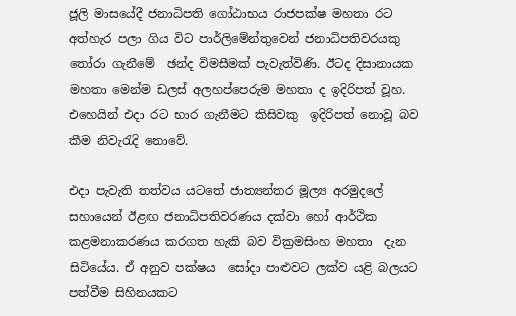ජූලි මාසයේදී ජනාධිපති ගෝඨාභය රාජපක්ෂ මහතා රට අත්හැර පලා ගිය විට පාර්ලිමේන්තුවෙන් ජනාධිපතිවරයකු තෝරා ගැනීමේ  ඡන්ද විමසීමක් පැවැත්විණි. ඊටද දිසානායක මහතා මෙන්ම ඩලස් අලහප්පෙරුම මහතා ද ඉදිරිපත් වූහ. එහෙයින් එදා රට භාර ගැනීමට කිසිවකු  ඉදිරිපත් නොවූ බව කීම නිවැරැදි නොවේ.

එදා පැවැති තත්වය යටතේ ජාත්‍යන්තර මූල්‍ය අරමුදලේ සහායෙන් ඊළඟ ජනාධිපතිවරණය දක්වා හෝ ආර්ථික කළමනාකරණය කරගත හැකි බව වික්‍රමසිංහ මහතා  දැන සිටියේය. ඒ අනුව පක්ෂය  සෝදා පාළුවට ලක්ව යළි බලයට පත්වීම සිහිනයකට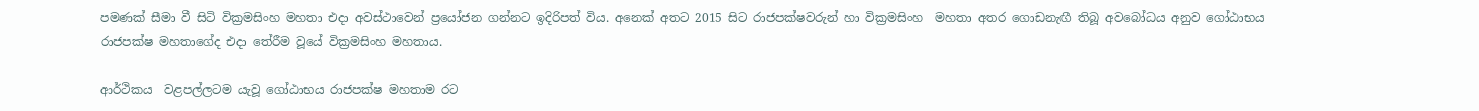පමණක් සීමා වී සිටි වික්‍රමසිංහ මහතා එදා අවස්ථාවෙන් ප්‍රයෝජන ගන්නට ඉදිරිපත් විය. අනෙක් අතට 2015 සිට රාජපක්ෂවරුන් හා වික්‍රමසිංහ  මහතා අතර ගොඩනැඟී තිබූ අවබෝධය අනුව ගෝඨාභය රාජපක්ෂ මහතාගේද එදා තේරීම වූයේ වික්‍රමසිංහ මහතාය.

ආර්ථිකය  වළපල්ලටම යැවූ ගෝඨාභය රාජපක්ෂ මහතාම රට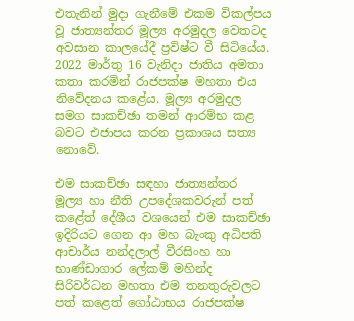එතැනින් මුදා ගැනීමේ එකම විකල්පය වූ ජාත්‍යන්තර මූල්‍ය අරමුදල වෙතටද අවසාන කාලයේදී ප්‍රවිෂ්ට වී සිටියේය. 2022 මාර්තු 16 වැනිදා ජාතිය අමතා කතා කරමින් රාජපක්ෂ මහතා එය නිවේදනය කළේය. මූල්‍ය අරමුදල සමග සාකච්ඡා තමන් ආරම්භ කළ බවට එජාපය කරන ප්‍රකාශය සත්‍ය නොවේ.

එම සාකච්ඡා සඳහා ජාත්‍යන්තර  මූල්‍ය හා නීති උපදේශකවරුන් පත් කළේත් දේශීය වශයෙන් එම සාකච්ඡා ඉදිරියට ගෙන ආ මහ බැංකු අධිපති ආචාර්ය නන්දලාල් වීරසිංහ හා භාණ්ඩාගාර ලේකම් මහින්ද සිරිවර්ධන මහතා එම තනතුරුවලට පත් කළෙත් ගෝඨාභය රාජපක්ෂ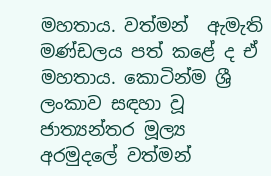මහතාය. වත්මන්  ඇමැති මණ්ඩලය පත් කළේ ද ඒ මහතාය. කොටින්ම ශ්‍රී ලංකාව සඳහා වූ ජාත්‍යන්තර මූල්‍ය අරමුදලේ වත්මන්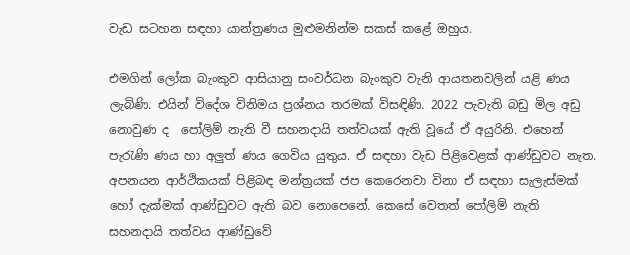වැඩ සටහන සඳහා යාන්ත්‍රණය මුළුමනින්ම සකස් කළේ ඔහුය.

එමගින් ලෝක බැංකුව ආසියානු සංවර්ධන බැංකුව වැනි ආයතනවලින් යළි ණය ලැබිණි. එයින් විදේශ විනිමය ප්‍රශ්නය තරමක් විසඳිණි. 2022 පැවැති බඩු මිල අඩු නොවුණ ද  පෝලිම් නැති වී සහනදායි තත්වයක් ඇති වූයේ ඒ අයුරිනි. එහෙත් පැරැණි ණය හා අලුත් ණය ගෙවිය යුතුය. ඒ සඳහා වැඩ පිළිවෙළක් ආණ්ඩුවට නැත. අපනයන ආර්ථිකයක් පිළිබඳ මන්ත්‍රයක් ජප කෙරෙනවා විනා ඒ සඳහා සැලැස්මක් හෝ දැක්මක් ආණ්ඩුවට ඇති බව නොපෙනේ. කෙසේ වෙතත් පෝලිම් නැති සහනදායි තත්වය ආණ්ඩුවේ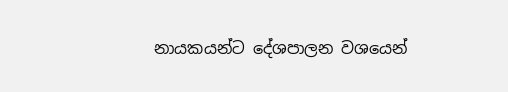නායකයන්ට දේශපාලන වශයෙන්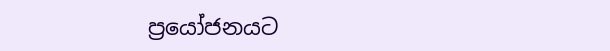ප්‍රයෝජනයට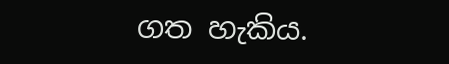ගත හැකිය.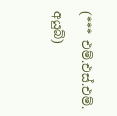(*** එම්.එස්.එම්. අයුබ්)